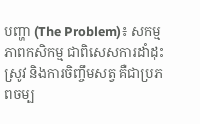បញ្ហា (The Problem)៖ សកម្មភាពកសិកម្ម ជាពិសេសការដាំដុះស្រូវ និងការចិញ្ចឹមសត្វ គឺជាប្រភពចម្ប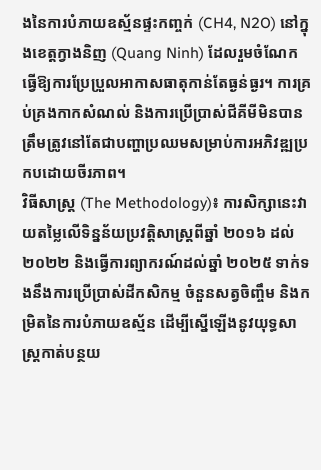ងនៃការបំភាយឧស្ម័នផ្ទះកញ្ចក់ (CH4, N2O) នៅក្នុងខេត្តក្វាងនិញ (Quang Ninh) ដែលរួមចំណែកធ្វើឱ្យការប្រែប្រួលអាកាសធាតុកាន់តែធ្ងន់ធ្ងរ។ ការគ្រប់គ្រងកាកសំណល់ និងការប្រើប្រាស់ជីគីមីមិនបានត្រឹមត្រូវនៅតែជាបញ្ហាប្រឈមសម្រាប់ការអភិវឌ្ឍប្រកបដោយចីរភាព។
វិធីសាស្ត្រ (The Methodology)៖ ការសិក្សានេះវាយតម្លៃលើទិន្នន័យប្រវត្តិសាស្រ្តពីឆ្នាំ ២០១៦ ដល់ ២០២២ និងធ្វើការព្យាករណ៍ដល់ឆ្នាំ ២០២៥ ទាក់ទងនឹងការប្រើប្រាស់ដីកសិកម្ម ចំនួនសត្វចិញ្ចឹម និងកម្រិតនៃការបំភាយឧស្ម័ន ដើម្បីស្នើឡើងនូវយុទ្ធសាស្ត្រកាត់បន្ថយ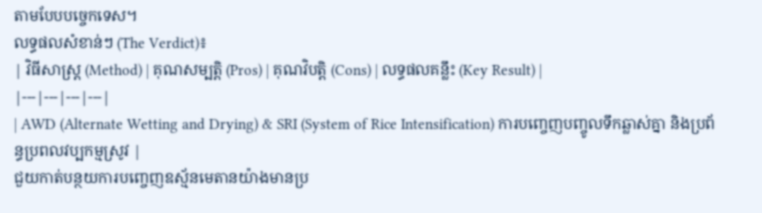តាមបែបបច្ចេកទេស។
លទ្ធផលសំខាន់ៗ (The Verdict)៖
| វិធីសាស្ត្រ (Method) | គុណសម្បត្តិ (Pros) | គុណវិបត្តិ (Cons) | លទ្ធផលគន្លឹះ (Key Result) |
|---|---|---|---|
| AWD (Alternate Wetting and Drying) & SRI (System of Rice Intensification) ការបញ្ចេញបញ្ចូលទឹកឆ្លាស់គ្នា និងប្រព័ន្ធប្រពលវប្បកម្មស្រូវ |
ជួយកាត់បន្ថយការបញ្ចេញឧស្ម័នមេតានយ៉ាងមានប្រ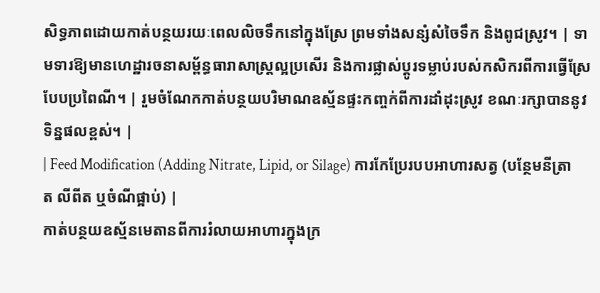សិទ្ធភាពដោយកាត់បន្ថយរយៈពេលលិចទឹកនៅក្នុងស្រែ ព្រមទាំងសន្សំសំចៃទឹក និងពូជស្រូវ។ | ទាមទារឱ្យមានហេដ្ឋារចនាសម្ព័ន្ធធារាសាស្ត្រល្អប្រសើរ និងការផ្លាស់ប្តូរទម្លាប់របស់កសិករពីការធ្វើស្រែបែបប្រពៃណី។ | រួមចំណែកកាត់បន្ថយបរិមាណឧស្ម័នផ្ទះកញ្ចក់ពីការដាំដុះស្រូវ ខណៈរក្សាបាននូវទិន្នផលខ្ពស់។ |
| Feed Modification (Adding Nitrate, Lipid, or Silage) ការកែប្រែរបបអាហារសត្វ (បន្ថែមនីត្រាត លីពីត ឬចំណីផ្អាប់) |
កាត់បន្ថយឧស្ម័នមេតានពីការរំលាយអាហារក្នុងក្រ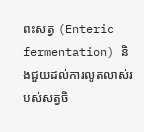ពះសត្វ (Enteric fermentation) និងជួយដល់ការលូតលាស់របស់សត្វចិ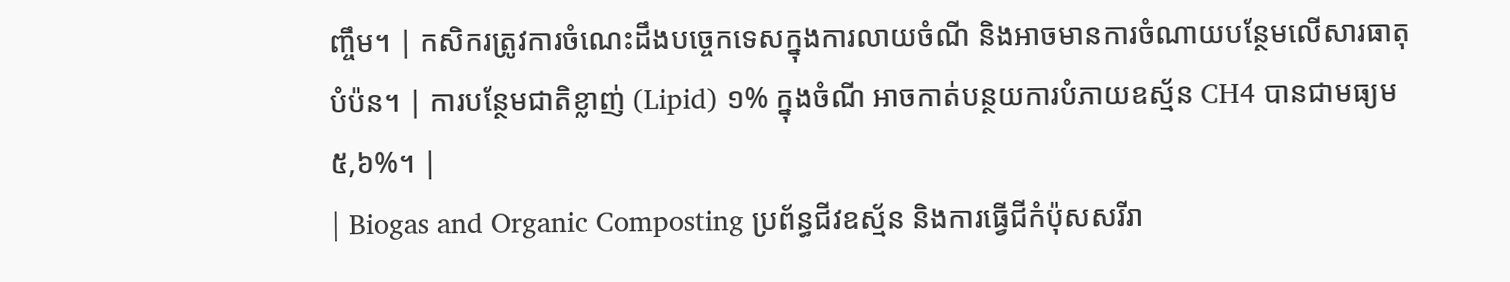ញ្ចឹម។ | កសិករត្រូវការចំណេះដឹងបច្ចេកទេសក្នុងការលាយចំណី និងអាចមានការចំណាយបន្ថែមលើសារធាតុបំប៉ន។ | ការបន្ថែមជាតិខ្លាញ់ (Lipid) ១% ក្នុងចំណី អាចកាត់បន្ថយការបំភាយឧស្ម័ន CH4 បានជាមធ្យម ៥,៦%។ |
| Biogas and Organic Composting ប្រព័ន្ធជីវឧស្ម័ន និងការធ្វើជីកំប៉ុសសរីរា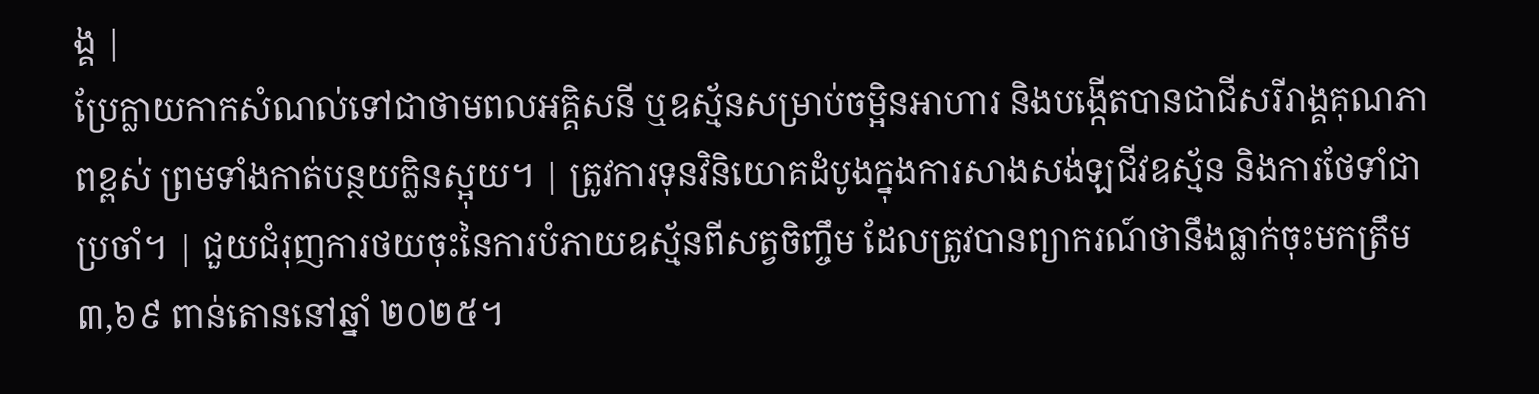ង្គ |
ប្រែក្លាយកាកសំណល់ទៅជាថាមពលអគ្គិសនី ឬឧស្ម័នសម្រាប់ចម្អិនអាហារ និងបង្កើតបានជាជីសរីរាង្គគុណភាពខ្ពស់ ព្រមទាំងកាត់បន្ថយក្លិនស្អុយ។ | ត្រូវការទុនវិនិយោគដំបូងក្នុងការសាងសង់ឡជីវឧស្ម័ន និងការថែទាំជាប្រចាំ។ | ជួយជំរុញការថយចុះនៃការបំភាយឧស្ម័នពីសត្វចិញ្ចឹម ដែលត្រូវបានព្យាករណ៍ថានឹងធ្លាក់ចុះមកត្រឹម ៣,៦៩ ពាន់តោននៅឆ្នាំ ២០២៥។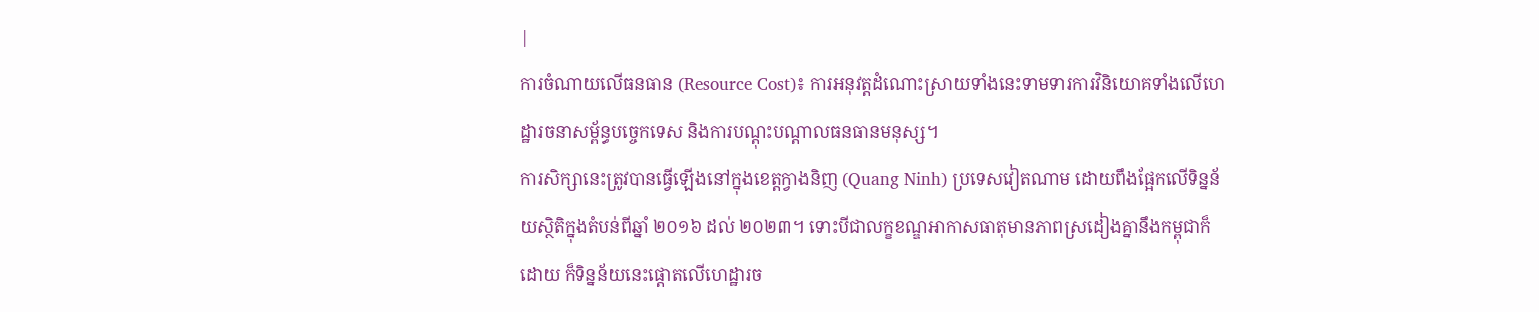|
ការចំណាយលើធនធាន (Resource Cost)៖ ការអនុវត្តដំណោះស្រាយទាំងនេះទាមទារការវិនិយោគទាំងលើហេដ្ឋារចនាសម្ព័ន្ធបច្ចេកទេស និងការបណ្តុះបណ្តាលធនធានមនុស្ស។
ការសិក្សានេះត្រូវបានធ្វើឡើងនៅក្នុងខេត្តក្វាងនិញ (Quang Ninh) ប្រទេសវៀតណាម ដោយពឹងផ្អែកលើទិន្នន័យស្ថិតិក្នុងតំបន់ពីឆ្នាំ ២០១៦ ដល់ ២០២៣។ ទោះបីជាលក្ខខណ្ឌអាកាសធាតុមានភាពស្រដៀងគ្នានឹងកម្ពុជាក៏ដោយ ក៏ទិន្នន័យនេះផ្តោតលើហេដ្ឋារច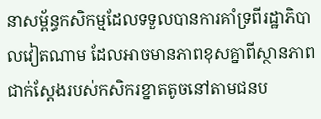នាសម្ព័ន្ធកសិកម្មដែលទទួលបានការគាំទ្រពីរដ្ឋាភិបាលវៀតណាម ដែលអាចមានភាពខុសគ្នាពីស្ថានភាពជាក់ស្តែងរបស់កសិករខ្នាតតូចនៅតាមជនប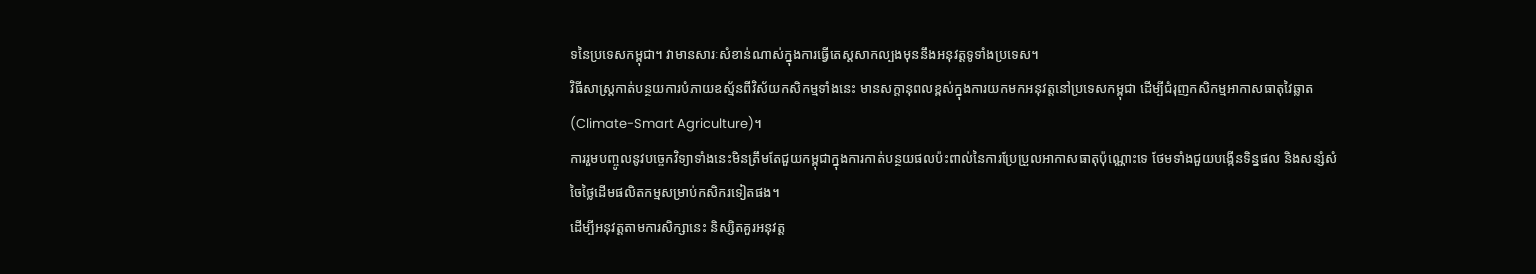ទនៃប្រទេសកម្ពុជា។ វាមានសារៈសំខាន់ណាស់ក្នុងការធ្វើតេស្ដសាកល្បងមុននឹងអនុវត្តទូទាំងប្រទេស។
វិធីសាស្ត្រកាត់បន្ថយការបំភាយឧស្ម័នពីវិស័យកសិកម្មទាំងនេះ មានសក្តានុពលខ្ពស់ក្នុងការយកមកអនុវត្តនៅប្រទេសកម្ពុជា ដើម្បីជំរុញកសិកម្មអាកាសធាតុវៃឆ្លាត (Climate-Smart Agriculture)។
ការរួមបញ្ចូលនូវបច្ចេកវិទ្យាទាំងនេះមិនត្រឹមតែជួយកម្ពុជាក្នុងការកាត់បន្ថយផលប៉ះពាល់នៃការប្រែប្រួលអាកាសធាតុប៉ុណ្ណោះទេ ថែមទាំងជួយបង្កើនទិន្នផល និងសន្សំសំចៃថ្លៃដើមផលិតកម្មសម្រាប់កសិករទៀតផង។
ដើម្បីអនុវត្តតាមការសិក្សានេះ និស្សិតគួរអនុវត្ត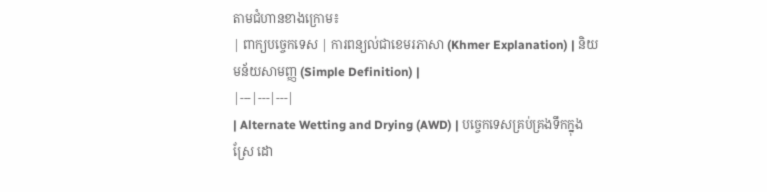តាមជំហានខាងក្រោម៖
| ពាក្យបច្ចេកទេស | ការពន្យល់ជាខេមរភាសា (Khmer Explanation) | និយមន័យសាមញ្ញ (Simple Definition) |
|---|---|---|
| Alternate Wetting and Drying (AWD) | បច្ចេកទេសគ្រប់គ្រងទឹកក្នុងស្រែ ដោ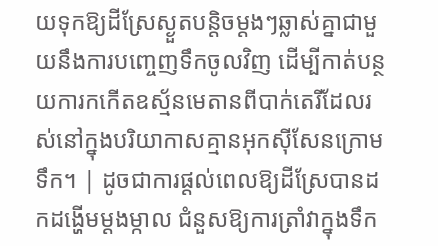យទុកឱ្យដីស្រែស្ងួតបន្តិចម្ដងៗឆ្លាស់គ្នាជាមួយនឹងការបញ្ចេញទឹកចូលវិញ ដើម្បីកាត់បន្ថយការកកើតឧស្ម័នមេតានពីបាក់តេរីដែលរស់នៅក្នុងបរិយាកាសគ្មានអុកស៊ីសែនក្រោមទឹក។ | ដូចជាការផ្ដល់ពេលឱ្យដីស្រែបានដកដង្ហើមម្ដងម្កាល ជំនួសឱ្យការត្រាំវាក្នុងទឹក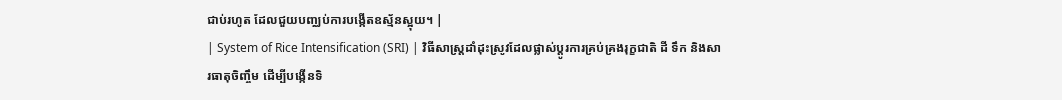ជាប់រហូត ដែលជួយបញ្ឈប់ការបង្កើតឧស្ម័នស្អុយ។ |
| System of Rice Intensification (SRI) | វិធីសាស្ត្រដាំដុះស្រូវដែលផ្លាស់ប្តូរការគ្រប់គ្រងរុក្ខជាតិ ដី ទឹក និងសារធាតុចិញ្ចឹម ដើម្បីបង្កើនទិ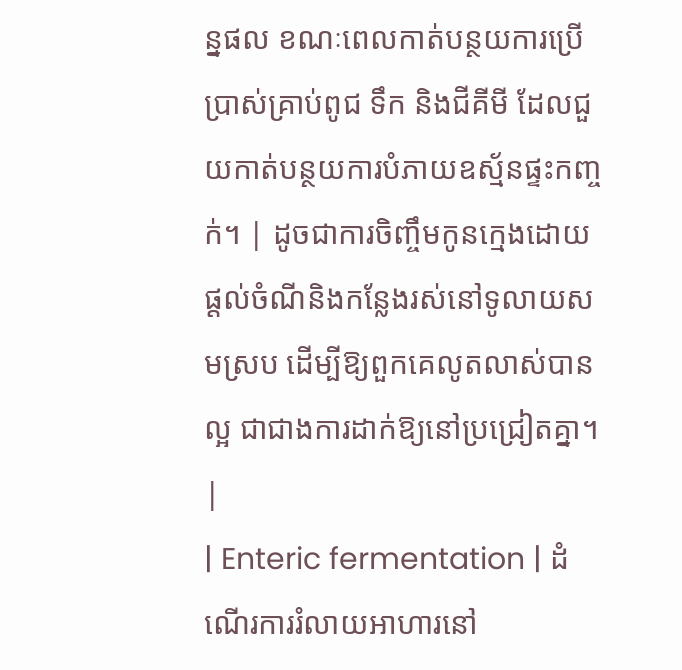ន្នផល ខណៈពេលកាត់បន្ថយការប្រើប្រាស់គ្រាប់ពូជ ទឹក និងជីគីមី ដែលជួយកាត់បន្ថយការបំភាយឧស្ម័នផ្ទះកញ្ចក់។ | ដូចជាការចិញ្ចឹមកូនក្មេងដោយផ្ដល់ចំណីនិងកន្លែងរស់នៅទូលាយសមស្រប ដើម្បីឱ្យពួកគេលូតលាស់បានល្អ ជាជាងការដាក់ឱ្យនៅប្រជ្រៀតគ្នា។ |
| Enteric fermentation | ដំណើរការរំលាយអាហារនៅ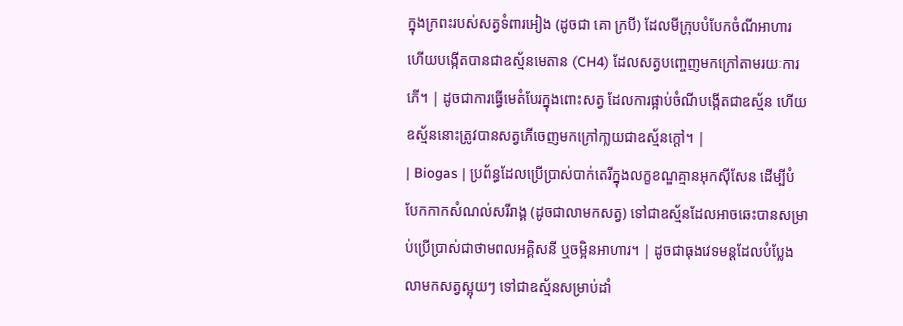ក្នុងក្រពះរបស់សត្វទំពារអៀង (ដូចជា គោ ក្របី) ដែលមីក្រុបបំបែកចំណីអាហារ ហើយបង្កើតបានជាឧស្ម័នមេតាន (CH4) ដែលសត្វបញ្ចេញមកក្រៅតាមរយៈការភើ។ | ដូចជាការធ្វើមេតំបែរក្នុងពោះសត្វ ដែលការផ្អាប់ចំណីបង្កើតជាឧស្ម័ន ហើយឧស្ម័ននោះត្រូវបានសត្វភើចេញមកក្រៅកា្លយជាឧស្ម័នក្ដៅ។ |
| Biogas | ប្រព័ន្ធដែលប្រើប្រាស់បាក់តេរីក្នុងលក្ខខណ្ឌគ្មានអុកស៊ីសែន ដើម្បីបំបែកកាកសំណល់សរីរាង្គ (ដូចជាលាមកសត្វ) ទៅជាឧស្ម័នដែលអាចឆេះបានសម្រាប់ប្រើប្រាស់ជាថាមពលអគ្គិសនី ឬចម្អិនអាហារ។ | ដូចជាធុងវេទមន្តដែលបំប្លែងលាមកសត្វស្អុយៗ ទៅជាឧស្ម័នសម្រាប់ដាំ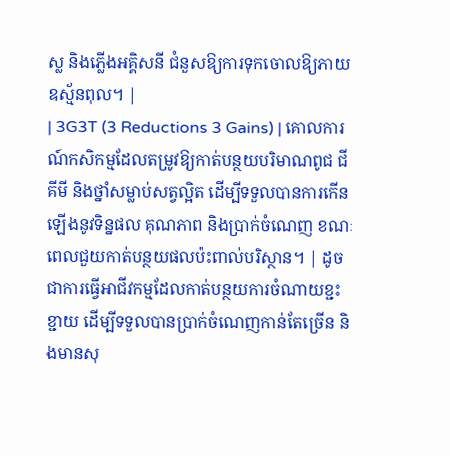ស្ល និងភ្លើងអគ្គិសនី ជំនួសឱ្យការទុកចោលឱ្យភាយឧស្ម័នពុល។ |
| 3G3T (3 Reductions 3 Gains) | គោលការណ៍កសិកម្មដែលតម្រូវឱ្យកាត់បន្ថយបរិមាណពូជ ជីគីមី និងថ្នាំសម្លាប់សត្វល្អិត ដើម្បីទទួលបានការកើនឡើងនូវទិន្នផល គុណភាព និងប្រាក់ចំណេញ ខណៈពេលជួយកាត់បន្ថយផលប៉ះពាល់បរិស្ថាន។ | ដូចជាការធ្វើអាជីវកម្មដែលកាត់បន្ថយការចំណាយខ្ជះខ្ជាយ ដើម្បីទទួលបានប្រាក់ចំណេញកាន់តែច្រើន និងមានសុ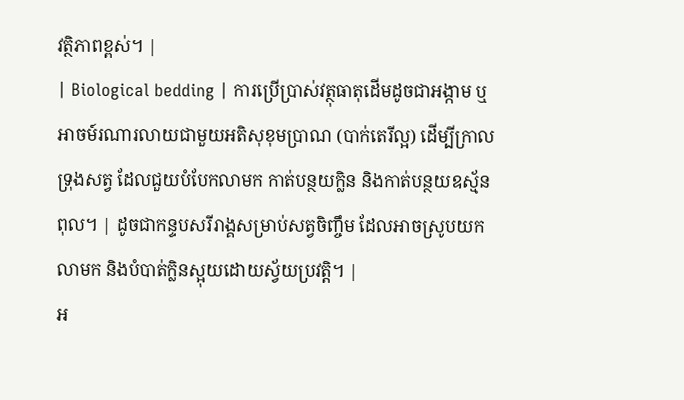វត្ថិភាពខ្ពស់។ |
| Biological bedding | ការប្រើប្រាស់វត្ថុធាតុដើមដូចជាអង្កាម ឬអាចម៍រណារលាយជាមួយអតិសុខុមប្រាណ (បាក់តេរីល្អ) ដើម្បីក្រាលទ្រុងសត្វ ដែលជួយបំបែកលាមក កាត់បន្ថយក្លិន និងកាត់បន្ថយឧស្ម័នពុល។ | ដូចជាកន្ទបសរីរាង្គសម្រាប់សត្វចិញ្ចឹម ដែលអាចស្រូបយកលាមក និងបំបាត់ក្លិនស្អុយដោយស្វ័យប្រវត្តិ។ |
អ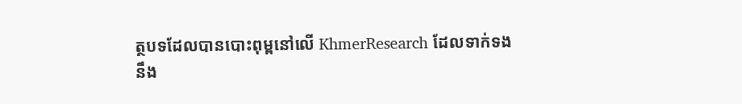ត្ថបទដែលបានបោះពុម្ពនៅលើ KhmerResearch ដែលទាក់ទងនឹង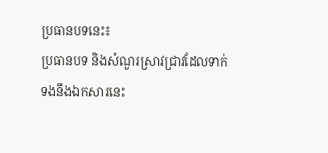ប្រធានបទនេះ៖
ប្រធានបទ និងសំណួរស្រាវជ្រាវដែលទាក់ទងនឹងឯកសារនេះ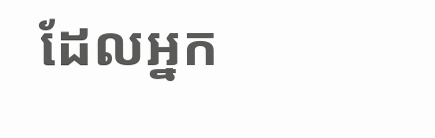ដែលអ្នក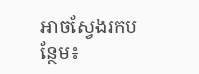អាចស្វែងរកបន្ថែម៖